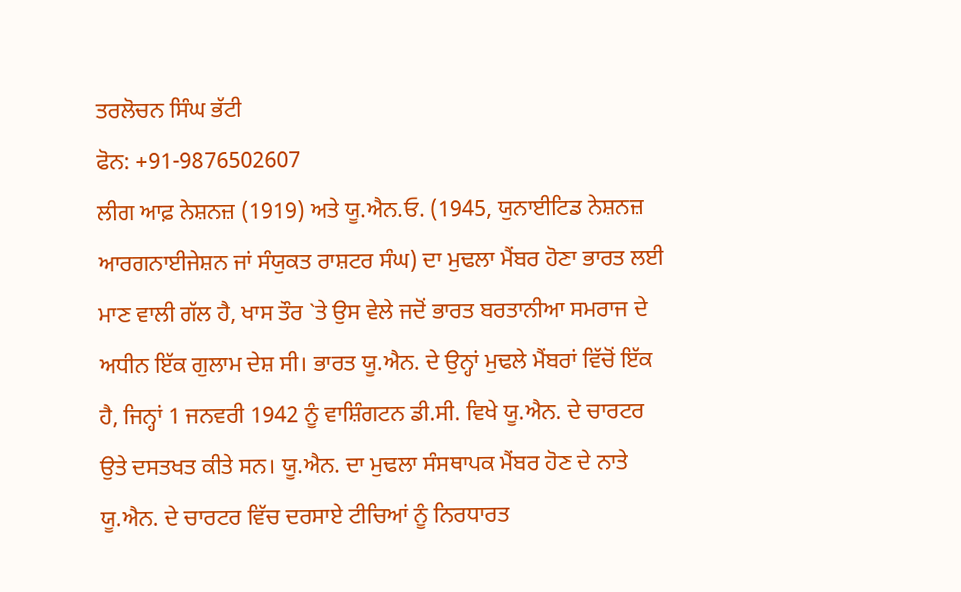ਤਰਲੋਚਨ ਸਿੰਘ ਭੱਟੀ
ਫੋਨ: +91-9876502607
ਲੀਗ ਆਫ਼ ਨੇਸ਼ਨਜ਼ (1919) ਅਤੇ ਯੂ.ਐਨ.ਓ. (1945, ਯੁਨਾਈਟਿਡ ਨੇਸ਼ਨਜ਼ ਆਰਗਨਾਈਜੇਸ਼ਨ ਜਾਂ ਸੰਯੁਕਤ ਰਾਸ਼ਟਰ ਸੰਘ) ਦਾ ਮੁਢਲਾ ਮੈਂਬਰ ਹੋਣਾ ਭਾਰਤ ਲਈ ਮਾਣ ਵਾਲੀ ਗੱਲ ਹੈ, ਖਾਸ ਤੌਰ `ਤੇ ਉਸ ਵੇਲੇ ਜਦੋਂ ਭਾਰਤ ਬਰਤਾਨੀਆ ਸਮਰਾਜ ਦੇ ਅਧੀਨ ਇੱਕ ਗੁਲਾਮ ਦੇਸ਼ ਸੀ। ਭਾਰਤ ਯੂ.ਐਨ. ਦੇ ਉਨ੍ਹਾਂ ਮੁਢਲੇ ਮੈਂਬਰਾਂ ਵਿੱਚੋਂ ਇੱਕ ਹੈ, ਜਿਨ੍ਹਾਂ 1 ਜਨਵਰੀ 1942 ਨੂੰ ਵਾਸ਼ਿੰਗਟਨ ਡੀ.ਸੀ. ਵਿਖੇ ਯੂ.ਐਨ. ਦੇ ਚਾਰਟਰ ਉਤੇ ਦਸਤਖਤ ਕੀਤੇ ਸਨ। ਯੂ.ਐਨ. ਦਾ ਮੁਢਲਾ ਸੰਸਥਾਪਕ ਮੈਂਬਰ ਹੋਣ ਦੇ ਨਾਤੇ ਯੂ.ਐਨ. ਦੇ ਚਾਰਟਰ ਵਿੱਚ ਦਰਸਾਏ ਟੀਚਿਆਂ ਨੂੰ ਨਿਰਧਾਰਤ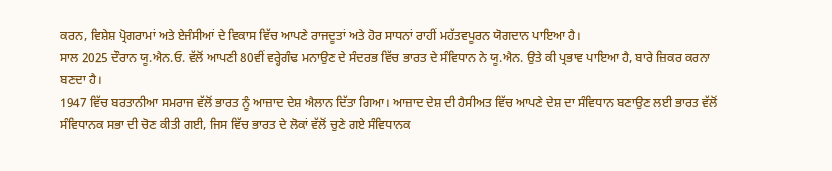ਕਰਨ, ਵਿਸ਼ੇਸ਼ ਪ੍ਰੋਗਰਾਮਾਂ ਅਤੇ ਏਜੰਸੀਆਂ ਦੇ ਵਿਕਾਸ ਵਿੱਚ ਆਪਣੇ ਰਾਜਦੂਤਾਂ ਅਤੇ ਹੋਰ ਸਾਧਨਾਂ ਰਾਹੀਂ ਮਹੱਤਵਪੂਰਨ ਯੋਗਦਾਨ ਪਾਇਆ ਹੈ।
ਸਾਲ 2025 ਦੌਰਾਨ ਯੂ.ਐਨ.ਓ. ਵੱਲੋਂ ਆਪਣੀ 80ਵੀਂ ਵਰ੍ਹੇਗੰਢ ਮਨਾਉਣ ਦੇ ਸੰਦਰਭ ਵਿੱਚ ਭਾਰਤ ਦੇ ਸੰਵਿਧਾਨ ਨੇ ਯੂ.ਐਨ. ਉਤੇ ਕੀ ਪ੍ਰਭਾਵ ਪਾਇਆ ਹੈ, ਬਾਰੇ ਜ਼ਿਕਰ ਕਰਨਾ ਬਣਦਾ ਹੈ।
1947 ਵਿੱਚ ਬਰਤਾਨੀਆ ਸਮਰਾਜ ਵੱਲੋਂ ਭਾਰਤ ਨੂੰ ਆਜ਼ਾਦ ਦੇਸ਼ ਐਲਾਨ ਦਿੱਤਾ ਗਿਆ। ਆਜ਼ਾਦ ਦੇਸ਼ ਦੀ ਹੈਸੀਅਤ ਵਿੱਚ ਆਪਣੇ ਦੇਸ਼ ਦਾ ਸੰਵਿਧਾਨ ਬਣਾਉਣ ਲਈ ਭਾਰਤ ਵੱਲੋਂ ਸੰਵਿਧਾਨਕ ਸਭਾ ਦੀ ਚੋਣ ਕੀਤੀ ਗਈ, ਜਿਸ ਵਿੱਚ ਭਾਰਤ ਦੇ ਲੋਕਾਂ ਵੱਲੋਂ ਚੁਣੇ ਗਏ ਸੰਵਿਧਾਨਕ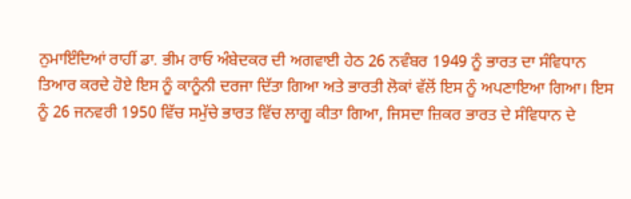ਨੁਮਾਇੰਦਿਆਂ ਰਾਹੀਂ ਡਾ. ਭੀਮ ਰਾਓ ਅੰਬੇਦਕਰ ਦੀ ਅਗਵਾਈ ਹੇਠ 26 ਨਵੰਬਰ 1949 ਨੂੰ ਭਾਰਤ ਦਾ ਸੰਵਿਧਾਨ ਤਿਆਰ ਕਰਦੇ ਹੋਏ ਇਸ ਨੂੰ ਕਾਨੂੰਨੀ ਦਰਜਾ ਦਿੱਤਾ ਗਿਆ ਅਤੇ ਭਾਰਤੀ ਲੋਕਾਂ ਵੱਲੋਂ ਇਸ ਨੂੰ ਅਪਣਾਇਆ ਗਿਆ। ਇਸ ਨੂੰ 26 ਜਨਵਰੀ 1950 ਵਿੱਚ ਸਮੁੱਚੇ ਭਾਰਤ ਵਿੱਚ ਲਾਗੂ ਕੀਤਾ ਗਿਆ, ਜਿਸਦਾ ਜ਼ਿਕਰ ਭਾਰਤ ਦੇ ਸੰਵਿਧਾਨ ਦੇ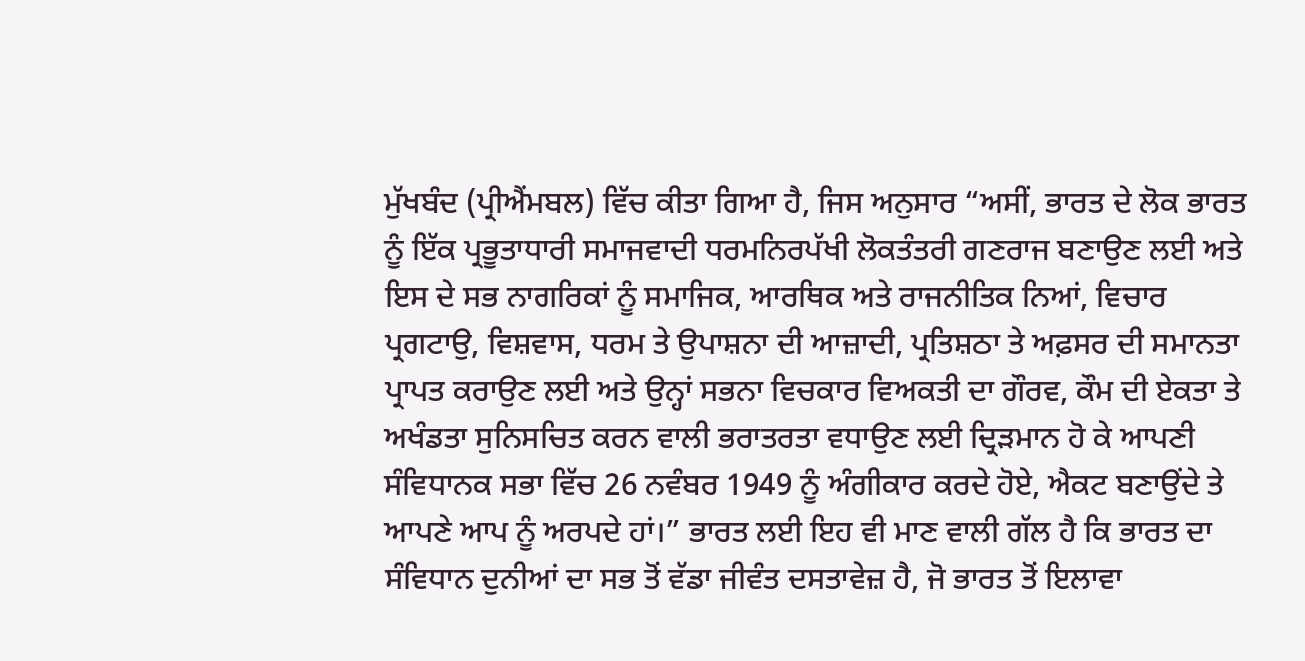ਮੁੱਖਬੰਦ (ਪ੍ਰੀਐਂਮਬਲ) ਵਿੱਚ ਕੀਤਾ ਗਿਆ ਹੈ, ਜਿਸ ਅਨੁਸਾਰ “ਅਸੀਂ, ਭਾਰਤ ਦੇ ਲੋਕ ਭਾਰਤ ਨੂੰ ਇੱਕ ਪ੍ਰਭੂਤਾਧਾਰੀ ਸਮਾਜਵਾਦੀ ਧਰਮਨਿਰਪੱਖੀ ਲੋਕਤੰਤਰੀ ਗਣਰਾਜ ਬਣਾਉਣ ਲਈ ਅਤੇ ਇਸ ਦੇ ਸਭ ਨਾਗਰਿਕਾਂ ਨੂੰ ਸਮਾਜਿਕ, ਆਰਥਿਕ ਅਤੇ ਰਾਜਨੀਤਿਕ ਨਿਆਂ, ਵਿਚਾਰ ਪ੍ਰਗਟਾਉ, ਵਿਸ਼ਵਾਸ, ਧਰਮ ਤੇ ਉਪਾਸ਼ਨਾ ਦੀ ਆਜ਼ਾਦੀ, ਪ੍ਰਤਿਸ਼ਠਾ ਤੇ ਅਫ਼ਸਰ ਦੀ ਸਮਾਨਤਾ ਪ੍ਰਾਪਤ ਕਰਾਉਣ ਲਈ ਅਤੇ ਉਨ੍ਹਾਂ ਸਭਨਾ ਵਿਚਕਾਰ ਵਿਅਕਤੀ ਦਾ ਗੌਰਵ, ਕੌਮ ਦੀ ਏਕਤਾ ਤੇ ਅਖੰਡਤਾ ਸੁਨਿਸਚਿਤ ਕਰਨ ਵਾਲੀ ਭਰਾਤਰਤਾ ਵਧਾਉਣ ਲਈ ਦ੍ਰਿੜਮਾਨ ਹੋ ਕੇ ਆਪਣੀ ਸੰਵਿਧਾਨਕ ਸਭਾ ਵਿੱਚ 26 ਨਵੰਬਰ 1949 ਨੂੰ ਅੰਗੀਕਾਰ ਕਰਦੇ ਹੋਏ, ਐਕਟ ਬਣਾਉਂਦੇ ਤੇ ਆਪਣੇ ਆਪ ਨੂੰ ਅਰਪਦੇ ਹਾਂ।” ਭਾਰਤ ਲਈ ਇਹ ਵੀ ਮਾਣ ਵਾਲੀ ਗੱਲ ਹੈ ਕਿ ਭਾਰਤ ਦਾ ਸੰਵਿਧਾਨ ਦੁਨੀਆਂ ਦਾ ਸਭ ਤੋਂ ਵੱਡਾ ਜੀਵੰਤ ਦਸਤਾਵੇਜ਼ ਹੈ, ਜੋ ਭਾਰਤ ਤੋਂ ਇਲਾਵਾ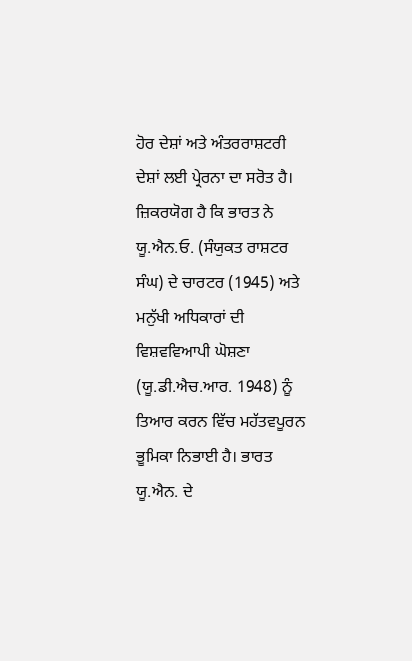ਹੋਰ ਦੇਸ਼ਾਂ ਅਤੇ ਅੰਤਰਰਾਸ਼ਟਰੀ ਦੇਸ਼ਾਂ ਲਈ ਪ੍ਰੇਰਨਾ ਦਾ ਸਰੋਤ ਹੈ।
ਜ਼ਿਕਰਯੋਗ ਹੈ ਕਿ ਭਾਰਤ ਨੇ ਯੂ.ਐਨ.ਓ. (ਸੰਯੁਕਤ ਰਾਸ਼ਟਰ ਸੰਘ) ਦੇ ਚਾਰਟਰ (1945) ਅਤੇ ਮਨੁੱਖੀ ਅਧਿਕਾਰਾਂ ਦੀ ਵਿਸ਼ਵਵਿਆਪੀ ਘੋਸ਼ਣਾ (ਯੂ.ਡੀ.ਐਚ.ਆਰ. 1948) ਨੂੰ ਤਿਆਰ ਕਰਨ ਵਿੱਚ ਮਹੱਤਵਪੂਰਨ ਭੂਮਿਕਾ ਨਿਭਾਈ ਹੈ। ਭਾਰਤ ਯੂ.ਐਨ. ਦੇ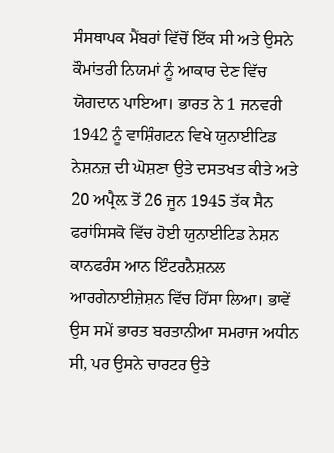ਸੰਸਥਾਪਕ ਮੈਂਬਰਾਂ ਵਿੱਚੋਂ ਇੱਕ ਸੀ ਅਤੇ ਉਸਨੇ ਕੌਮਾਂਤਰੀ ਨਿਯਮਾਂ ਨੂੰ ਆਕਾਰ ਦੇਣ ਵਿੱਚ ਯੋਗਦਾਨ ਪਾਇਆ। ਭਾਰਤ ਨੇ 1 ਜਨਵਰੀ 1942 ਨੂੰ ਵਾਸ਼ਿੰਗਟਨ ਵਿਖੇ ਯੁਨਾਈਟਿਡ ਨੇਸ਼ਨਜ਼ ਦੀ ਘੋਸ਼ਣਾ ਉਤੇ ਦਸਤਖਤ ਕੀਤੇ ਅਤੇ 20 ਅਪ੍ਰੈਲ਼ ਤੋਂ 26 ਜੂਨ 1945 ਤੱਕ ਸੈਨ ਫਰਾਂਸਿਸਕੋ ਵਿੱਚ ਹੋਈ ਯੁਨਾਈਟਿਡ ਨੇਸ਼ਨ ਕਾਨਫਰੰਸ ਆਨ ਇੰਟਰਨੈਸ਼ਨਲ ਆਰਗੇਨਾਈਜ਼ੇਸ਼ਨ ਵਿੱਚ ਹਿੱਸਾ ਲਿਆ। ਭਾਵੇਂ ਉਸ ਸਮੇਂ ਭਾਰਤ ਬਰਤਾਨੀਆ ਸਮਰਾਜ ਅਧੀਨ ਸੀ, ਪਰ ਉਸਨੇ ਚਾਰਟਰ ਉਤੇ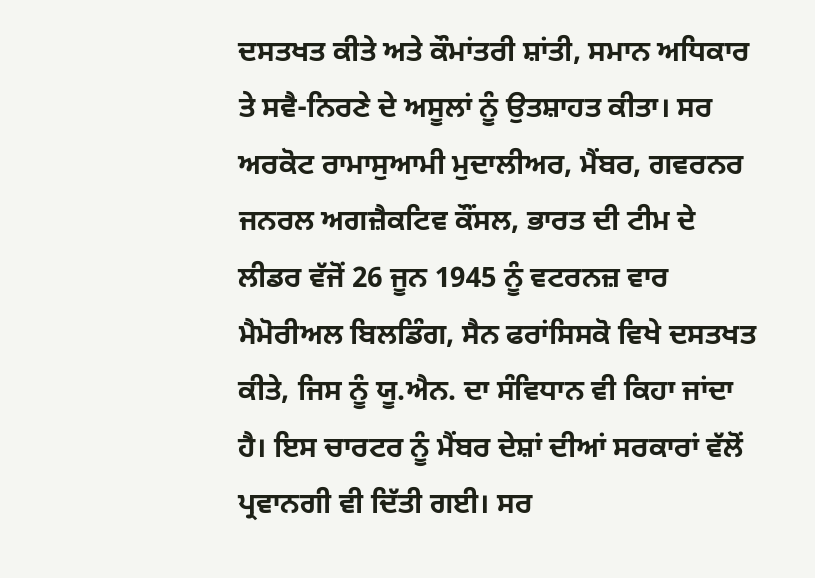ਦਸਤਖਤ ਕੀਤੇ ਅਤੇ ਕੌਮਾਂਤਰੀ ਸ਼ਾਂਤੀ, ਸਮਾਨ ਅਧਿਕਾਰ ਤੇ ਸਵੈ-ਨਿਰਣੇ ਦੇ ਅਸੂਲਾਂ ਨੂੰ ਉਤਸ਼ਾਹਤ ਕੀਤਾ। ਸਰ ਅਰਕੋਟ ਰਾਮਾਸੁਆਮੀ ਮੁਦਾਲੀਅਰ, ਮੈਂਬਰ, ਗਵਰਨਰ ਜਨਰਲ ਅਗਜ਼ੈਕਟਿਵ ਕੌਂਸਲ, ਭਾਰਤ ਦੀ ਟੀਮ ਦੇ ਲੀਡਰ ਵੱਜੋਂ 26 ਜੂਨ 1945 ਨੂੰ ਵਟਰਨਜ਼ ਵਾਰ ਮੈਮੋਰੀਅਲ ਬਿਲਡਿੰਗ, ਸੈਨ ਫਰਾਂਸਿਸਕੋ ਵਿਖੇ ਦਸਤਖਤ ਕੀਤੇ, ਜਿਸ ਨੂੰ ਯੂ.ਐਨ. ਦਾ ਸੰਵਿਧਾਨ ਵੀ ਕਿਹਾ ਜਾਂਦਾ ਹੈ। ਇਸ ਚਾਰਟਰ ਨੂੰ ਮੈਂਬਰ ਦੇਸ਼ਾਂ ਦੀਆਂ ਸਰਕਾਰਾਂ ਵੱਲੋਂ ਪ੍ਰਵਾਨਗੀ ਵੀ ਦਿੱਤੀ ਗਈ। ਸਰ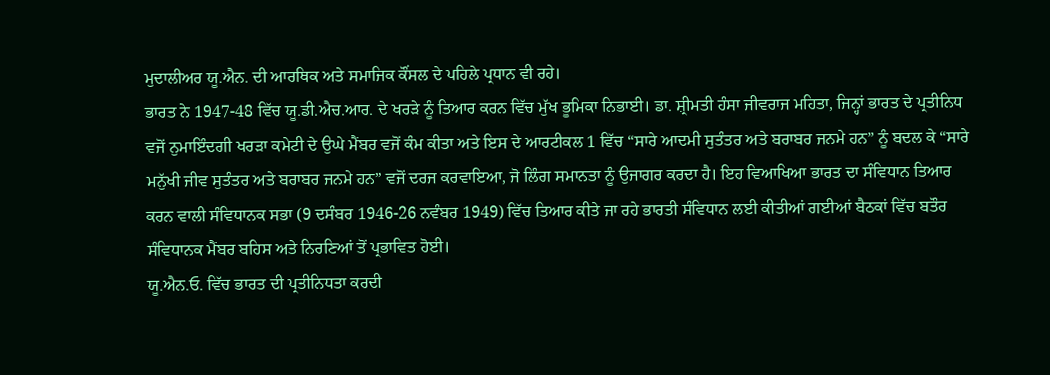ਮੁਦਾਲੀਅਰ ਯੂ.ਐਨ. ਦੀ ਆਰਥਿਕ ਅਤੇ ਸਮਾਜਿਕ ਕੌਂਸਲ ਦੇ ਪਹਿਲੇ ਪ੍ਰਧਾਨ ਵੀ ਰਹੇ।
ਭਾਰਤ ਨੇ 1947-48 ਵਿੱਚ ਯੂ.ਡੀ.ਐਚ.ਆਰ. ਦੇ ਖਰੜੇ ਨੂੰ ਤਿਆਰ ਕਰਨ ਵਿੱਚ ਮੁੱਖ ਭੂਮਿਕਾ ਨਿਭਾਈ। ਡਾ. ਸ਼੍ਰੀਮਤੀ ਹੰਸਾ ਜੀਵਰਾਜ ਮਹਿਤਾ, ਜਿਨ੍ਹਾਂ ਭਾਰਤ ਦੇ ਪ੍ਰਤੀਨਿਧ ਵਜੋਂ ਨੁਮਾਇੰਦਗੀ ਖਰੜਾ ਕਮੇਟੀ ਦੇ ਉਘੇ ਮੈਂਬਰ ਵਜੋਂ ਕੰਮ ਕੀਤਾ ਅਤੇ ਇਸ ਦੇ ਆਰਟੀਕਲ 1 ਵਿੱਚ “ਸਾਰੇ ਆਦਮੀ ਸੁਤੰਤਰ ਅਤੇ ਬਰਾਬਰ ਜਨਮੇ ਹਨ” ਨੂੰ ਬਦਲ ਕੇ “ਸਾਰੇ ਮਨੁੱਖੀ ਜੀਵ ਸੁਤੰਤਰ ਅਤੇ ਬਰਾਬਰ ਜਨਮੇ ਹਨ” ਵਜੋਂ ਦਰਜ ਕਰਵਾਇਆ, ਜੋ ਲਿੰਗ ਸਮਾਨਤਾ ਨੂੰ ਉਜਾਗਰ ਕਰਦਾ ਹੈ। ਇਹ ਵਿਆਖਿਆ ਭਾਰਤ ਦਾ ਸੰਵਿਧਾਨ ਤਿਆਰ ਕਰਨ ਵਾਲੀ ਸੰਵਿਧਾਨਕ ਸਭਾ (9 ਦਸੰਬਰ 1946-26 ਨਵੰਬਰ 1949) ਵਿੱਚ ਤਿਆਰ ਕੀਤੇ ਜਾ ਰਹੇ ਭਾਰਤੀ ਸੰਵਿਧਾਨ ਲਈ ਕੀਤੀਆਂ ਗਈਆਂ ਬੈਠਕਾਂ ਵਿੱਚ ਬਤੌਰ ਸੰਵਿਧਾਨਕ ਮੈਂਬਰ ਬਹਿਸ ਅਤੇ ਨਿਰਣਿਆਂ ਤੋਂ ਪ੍ਰਭਾਵਿਤ ਹੋਈ।
ਯੂ.ਐਨ.ਓ. ਵਿੱਚ ਭਾਰਤ ਦੀ ਪ੍ਰਤੀਨਿਧਤਾ ਕਰਦੀ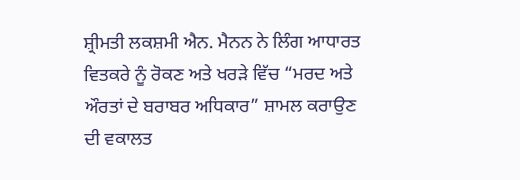ਸ਼੍ਰੀਮਤੀ ਲਕਸ਼ਮੀ ਐਨ. ਮੈਨਨ ਨੇ ਲਿੰਗ ਆਧਾਰਤ ਵਿਤਕਰੇ ਨੂੰ ਰੋਕਣ ਅਤੇ ਖਰੜੇ ਵਿੱਚ “ਮਰਦ ਅਤੇ ਔਰਤਾਂ ਦੇ ਬਰਾਬਰ ਅਧਿਕਾਰ” ਸ਼ਾਮਲ ਕਰਾਉਣ ਦੀ ਵਕਾਲਤ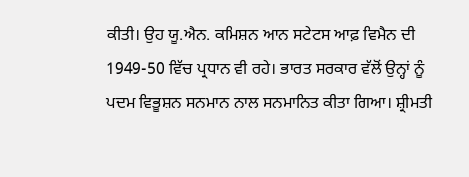ਕੀਤੀ। ਉਹ ਯੂ.ਐਨ. ਕਮਿਸ਼ਨ ਆਨ ਸਟੇਟਸ ਆਫ਼ ਵਿਮੈਨ ਦੀ 1949-50 ਵਿੱਚ ਪ੍ਰਧਾਨ ਵੀ ਰਹੇ। ਭਾਰਤ ਸਰਕਾਰ ਵੱਲੋਂ ਉਨ੍ਹਾਂ ਨੂੰ ਪਦਮ ਵਿਭੂਸ਼ਨ ਸਨਮਾਨ ਨਾਲ ਸਨਮਾਨਿਤ ਕੀਤਾ ਗਿਆ। ਸ਼੍ਰੀਮਤੀ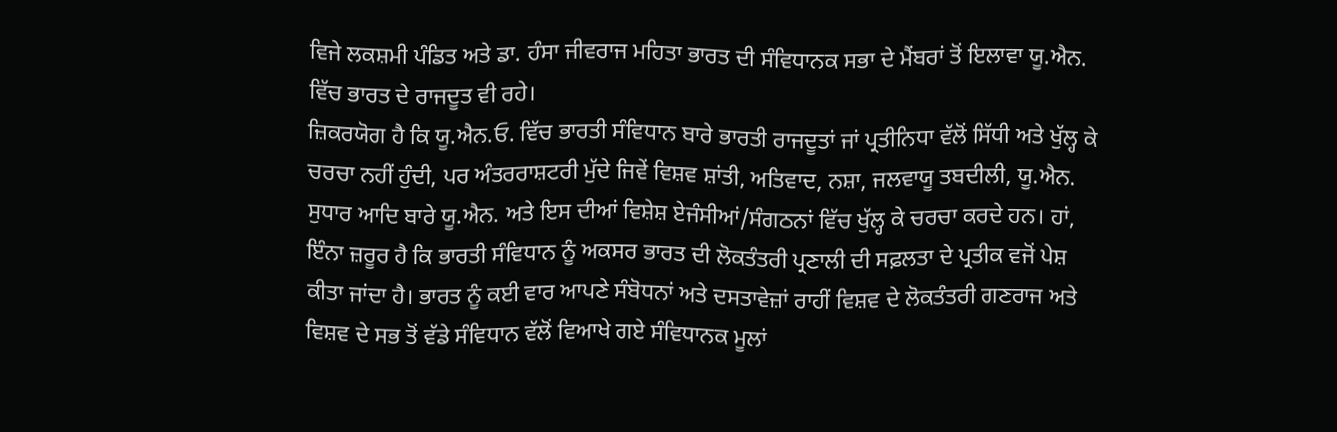ਵਿਜੇ ਲਕਸ਼ਮੀ ਪੰਡਿਤ ਅਤੇ ਡਾ. ਹੰਸਾ ਜੀਵਰਾਜ ਮਹਿਤਾ ਭਾਰਤ ਦੀ ਸੰਵਿਧਾਨਕ ਸਭਾ ਦੇ ਮੈਂਬਰਾਂ ਤੋਂ ਇਲਾਵਾ ਯੂ.ਐਨ. ਵਿੱਚ ਭਾਰਤ ਦੇ ਰਾਜਦੂਤ ਵੀ ਰਹੇ।
ਜ਼ਿਕਰਯੋਗ ਹੈ ਕਿ ਯੂ.ਐਨ.ਓ. ਵਿੱਚ ਭਾਰਤੀ ਸੰਵਿਧਾਨ ਬਾਰੇ ਭਾਰਤੀ ਰਾਜਦੂਤਾਂ ਜਾਂ ਪ੍ਰਤੀਨਿਧਾ ਵੱਲੋਂ ਸਿੱਧੀ ਅਤੇ ਖੁੱਲ੍ਹ ਕੇ ਚਰਚਾ ਨਹੀਂ ਹੁੰਦੀ, ਪਰ ਅੰਤਰਰਾਸ਼ਟਰੀ ਮੁੱਦੇ ਜਿਵੇਂ ਵਿਸ਼ਵ ਸ਼ਾਂਤੀ, ਅਤਿਵਾਦ, ਨਸ਼ਾ, ਜਲਵਾਯੂ ਤਬਦੀਲੀ, ਯੂ.ਐਨ. ਸੁਧਾਰ ਆਦਿ ਬਾਰੇ ਯੂ.ਐਨ. ਅਤੇ ਇਸ ਦੀਆਂ ਵਿਸ਼ੇਸ਼ ਏਜੰਸੀਆਂ/ਸੰਗਠਨਾਂ ਵਿੱਚ ਖੁੱਲ੍ਹ ਕੇ ਚਰਚਾ ਕਰਦੇ ਹਨ। ਹਾਂ, ਇੰਨਾ ਜ਼ਰੂਰ ਹੈ ਕਿ ਭਾਰਤੀ ਸੰਵਿਧਾਨ ਨੂੰ ਅਕਸਰ ਭਾਰਤ ਦੀ ਲੋਕਤੰਤਰੀ ਪ੍ਰਣਾਲੀ ਦੀ ਸਫ਼ਲਤਾ ਦੇ ਪ੍ਰਤੀਕ ਵਜੋਂ ਪੇਸ਼ ਕੀਤਾ ਜਾਂਦਾ ਹੈ। ਭਾਰਤ ਨੂੰ ਕਈ ਵਾਰ ਆਪਣੇ ਸੰਬੋਧਨਾਂ ਅਤੇ ਦਸਤਾਵੇਜ਼ਾਂ ਰਾਹੀਂ ਵਿਸ਼ਵ ਦੇ ਲੋਕਤੰਤਰੀ ਗਣਰਾਜ ਅਤੇ ਵਿਸ਼ਵ ਦੇ ਸਭ ਤੋਂ ਵੱਡੇ ਸੰਵਿਧਾਨ ਵੱਲੋਂ ਵਿਆਖੇ ਗਏ ਸੰਵਿਧਾਨਕ ਮੂਲਾਂ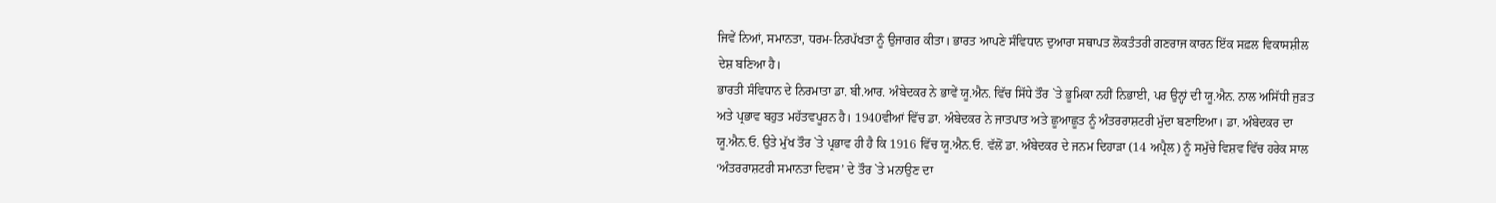ਜਿਵੇਂ ਨਿਆਂ, ਸਮਾਨਤਾ, ਧਰਮ-ਨਿਰਪੱਖਤਾ ਨੂੰ ਉਜਾਗਰ ਕੀਤਾ। ਭਾਰਤ ਆਪਣੇ ਸੰਵਿਧਾਨ ਦੁਆਰਾ ਸਥਾਪਤ ਲੋਕਤੰਤਰੀ ਗਣਰਾਜ ਕਾਰਨ ਇੱਕ ਸਫ਼ਲ ਵਿਕਾਸਸ਼ੀਲ ਦੇਸ਼ ਬਣਿਆ ਹੈ।
ਭਾਰਤੀ ਸੰਵਿਧਾਨ ਦੇ ਨਿਰਮਾਤਾ ਡਾ. ਬੀ.ਆਰ. ਅੰਬੇਦਕਰ ਨੇ ਭਾਵੇਂ ਯੂ.ਐਨ. ਵਿੱਚ ਸਿੱਧੇ ਤੌਰ `ਤੇ ਭੂਮਿਕਾ ਨਹੀਂ ਨਿਭਾਈ, ਪਰ ਉਨ੍ਹਾਂ ਦੀ ਯੂ.ਐਨ. ਨਾਲ ਅਸਿੱਧੀ ਜੁੜਤ ਅਤੇ ਪ੍ਰਭਾਵ ਬਹੁਤ ਮਹੱਤਵਪੂਰਨ ਹੈ। 1940ਵੀਆਂ ਵਿੱਚ ਡਾ. ਅੰਬੇਦਕਰ ਨੇ ਜਾਤਪਾਤ ਅਤੇ ਛੂਆਛੂਤ ਨੂੰ ਅੰਤਰਰਾਸ਼ਟਰੀ ਮੁੱਦਾ ਬਣਾਇਆ। ਡਾ. ਅੰਬੇਦਕਰ ਦਾ ਯੂ.ਐਨ.ਓ. ਉਤੇ ਮੁੱਖ ਤੌਰ `ਤੇ ਪ੍ਰਭਾਵ ਹੀ ਹੈ ਕਿ 1916 ਵਿੱਚ ਯੂ.ਐਨ.ਓ. ਵੱਲੋਂ ਡਾ. ਅੰਬੇਦਕਰ ਦੇ ਜਨਮ ਦਿਹਾੜਾ (14 ਅਪ੍ਰੈਲ) ਨੂੰ ਸਮੁੱਚੇ ਵਿਸ਼ਵ ਵਿੱਚ ਹਰੇਕ ਸਾਲ ‘ਅੰਤਰਰਾਸ਼ਟਰੀ ਸਮਾਨਤਾ ਦਿਵਸ’ ਦੇ ਤੌਰ `ਤੇ ਮਨਾਉਣ ਦਾ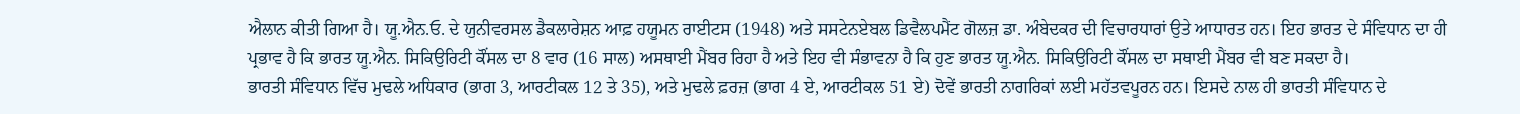ਐਲਾਨ ਕੀਤੀ ਗਿਆ ਹੈ। ਯੂ.ਐਨ.ਓ. ਦੇ ਯੁਨੀਵਰਸਲ ਡੈਕਲਾਰੇਸ਼ਨ ਆਫ਼ ਹਯੂਮਨ ਰਾਈਟਸ (1948) ਅਤੇ ਸਸਟੇਨਏਬਲ ਡਿਵੈਲਪਮੈਂਟ ਗੋਲਜ਼ ਡਾ. ਅੰਬੇਦਕਰ ਦੀ ਵਿਚਾਰਧਾਰਾਂ ਉਤੇ ਆਧਾਰਤ ਹਨ। ਇਹ ਭਾਰਤ ਦੇ ਸੰਵਿਧਾਨ ਦਾ ਹੀ ਪ੍ਰਭਾਵ ਹੈ ਕਿ ਭਾਰਤ ਯੂ.ਐਨ. ਸਿਕਿਉਰਿਟੀ ਕੌਂਸਲ ਦਾ 8 ਵਾਰ (16 ਸਾਲ) ਅਸਥਾਈ ਮੈਂਬਰ ਰਿਹਾ ਹੈ ਅਤੇ ਇਹ ਵੀ ਸੰਭਾਵਨਾ ਹੈ ਕਿ ਹੁਣ ਭਾਰਤ ਯੂ.ਐਨ. ਸਿਕਿਉਰਿਟੀ ਕੌਂਸਲ ਦਾ ਸਥਾਈ ਮੈਂਬਰ ਵੀ ਬਣ ਸਕਦਾ ਹੈ।
ਭਾਰਤੀ ਸੰਵਿਧਾਨ ਵਿੱਚ ਮੁਢਲੇ ਅਧਿਕਾਰ (ਭਾਗ 3, ਆਰਟੀਕਲ 12 ਤੇ 35), ਅਤੇ ਮੁਢਲੇ ਫ਼ਰਜ਼ (ਭਾਗ 4 ਏ, ਆਰਟੀਕਲ 51 ਏ) ਦੋਵੇਂ ਭਾਰਤੀ ਨਾਗਰਿਕਾਂ ਲਈ ਮਹੱਤਵਪੂਰਨ ਹਨ। ਇਸਦੇ ਨਾਲ ਹੀ ਭਾਰਤੀ ਸੰਵਿਧਾਨ ਦੇ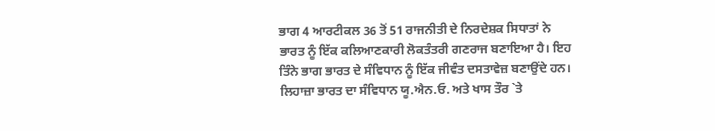ਭਾਗ 4 ਆਰਟੀਕਲ 36 ਤੋਂ 51 ਰਾਜਨੀਤੀ ਦੇ ਨਿਰਦੇਸ਼ਕ ਸਿਧਾਤਾਂ ਨੇ ਭਾਰਤ ਨੂੰ ਇੱਕ ਕਲਿਆਣਕਾਰੀ ਲੋਕਤੰਤਰੀ ਗਣਰਾਜ ਬਣਾਇਆ ਹੈ। ਇਹ ਤਿੰਨੇ ਭਾਗ ਭਾਰਤ ਦੇ ਸੰਵਿਧਾਨ ਨੂੰ ਇੱਕ ਜੀਵੰਤ ਦਸਤਾਵੇਜ਼ ਬਣਾਉਂਦੇ ਹਨ। ਲਿਹਾਜ਼ਾ ਭਾਰਤ ਦਾ ਸੰਵਿਧਾਨ ਯੂ.ਐਨ.ਓ. ਅਤੇ ਖਾਸ ਤੌਰ `ਤੇ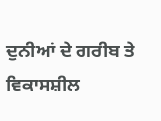ਦੁਨੀਆਂ ਦੇ ਗਰੀਬ ਤੇ ਵਿਕਾਸਸ਼ੀਲ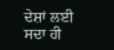ਦੇਸ਼ਾਂ ਲਈ ਸਦਾ ਹੀ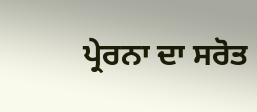ਪ੍ਰੇਰਨਾ ਦਾ ਸਰੋਤ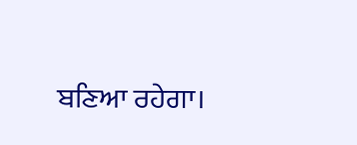ਬਣਿਆ ਰਹੇਗਾ।